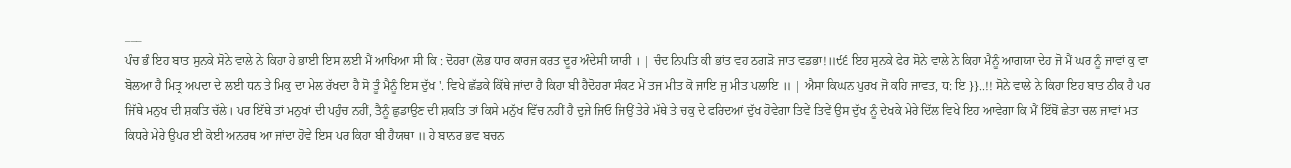___
ਪੰਚ ਭੰ ਇਹ ਬਾਤ ਸੁਨਕੇ ਸੋਨੇ ਵਾਲੇ ਨੇ ਕਿਹਾ ਹੇ ਭਾਈ ਇਸ ਲਈ ਮੈਂ ਆਖਿਆ ਸੀ ਕਿ : ਦੋਹਰਾ (ਲੋਭ ਧਾਰ ਕਾਰਜ ਕਰਤ ਦੂਰ ਅੰਦੇਸੀ ਯਾਰੀ । | ਚੰਦ ਨਿਪਤਿ ਕੀ ਭਾਂਤ ਵਹ ਠਗੜੋ ਜਾਤ ਵਡਭਾ!॥੯੬ ਇਹ ਸੁਨਕੇ ਫੇਰ ਸੋਨੇ ਵਾਲੇ ਨੇ ਕਿਹਾ ਮੈਨੂੰ ਆਗਯਾ ਦੇਹ ਜੋ ਮੈਂ ਘਰ ਨੂੰ ਜਾਵਾਂ ਕੁ ਵਾ ਬੋਲਆ ਹੈ ਮਿਤ੍ਰ ਅਪਦਾ ਦੇ ਲਈ ਧਨ ਤੇ ਮਿਕੁ ਦਾ ਮੇਲ ਰੱਖਦਾ ਹੈ ਸੋ ਤੂੰ ਮੈਨੂੰ ਇਸ ਦੁੱਖ '. ਵਿਖੇ ਛੱਡਕੇ ਕਿੱਥੇ ਜਾਂਦਾ ਹੈ ਕਿਹਾ ਬੀ ਹੈਦੋਹਰਾ ਸੰਕਟ ਮੇਂ ਤਜ ਮੀਤ ਕੋ ਜਾਇ ਜੁ ਮੀਤ ਪਲਾਇ ॥ | ਐਸਾ ਕਿਘਨ ਪੁਰਖ ਜੋ ਕਹਿ ਜਾਵਤ, ਧ: ਇ }}..!! ਸੋਨੇ ਵਾਲੇ ਨੇ ਕਿਹਾ ਇਹ ਬਾਤ ਠੀਕ ਹੈ ਪਰ ਜਿੱਥੇ ਮਨੁਖ ਦੀ ਸ਼ਕਤਿ ਚੱਲੇ। ਪਰ ਇੱਥੇ ਤਾਂ ਮਨੁਖਾਂ ਦੀ ਪਹੁੰਚ ਨਹੀਂ, ਤੈਨੂੰ ਛੁਡਾਉਣ ਦੀ ਸ਼ਕਤਿ ਤਾਂ ਕਿਸੇ ਮਨੁੱਖ ਵਿੱਚ ਨਹੀਂ ਹੈ ਦੁਜੇ ਜਿਓ ਜਿਉਂ ਤੇਰੇ ਮੱਥੇ ਤੇ ਚਕੁ ਦੇ ਫਰਿਦਆਂ ਦੁੱਖ ਹੋਵੇਗਾ ਤਿਵੇਂ ਤਿਵੇਂ ਉਸ ਦੁੱਖ ਨੂੰ ਦੇਖਕੇ ਮੇਰੇ ਦਿੱਲ ਵਿਖੇ ਇਹ ਆਵੇਗਾ ਕਿ ਮੈਂ ਇੱਥੋਂ ਛੇਤਾ ਚਲ ਜਾਵਾਂ ਮਤ ਕਿਧਰੇ ਮੇਰੇ ਉਪਰ ਈ ਕੋਈ ਅਨਰਥ ਆ ਜਾਂਦਾ ਹੋਵੇ ਇਸ ਪਰ ਕਿਹਾ ਬੀ ਹੈਯਥਾ ॥ ਹੇ ਬਾਨਰ ਭਵ ਬਚਨ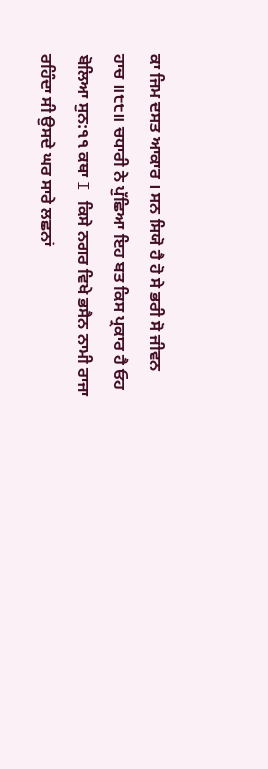ਕਾ ਜਿਮ ਦਸਤ ਆਕਾਰ । ਸਨ ਸਿਯੋ ਹੈ ਹੋ ਸੇ ਭਰੀ ਸੋ ਜੀਵਨ ਹਾਚ ॥੮੮॥ ਚਧਾਰੀ ਨੇ ਪੁੱਛਿਆ ਇਹ ਬਤ ਕਿਸ ਪ੍ਰਕਾਰ ਹੈ ਓਹ ਬੋਲਿਆ ਸੁਨ:੧੧ ਕਥਾ I ਕਿਸੇ ਨਗਰ ਵਿਖੇ ਭਸੈਨ ਨਾਮੀ ਰਾਜਾ ਰਹਿੰਦਾ ਸੀ ਉਸਦੇ ਘਰ ਸਾਰੇ ਲਛਨਾਂ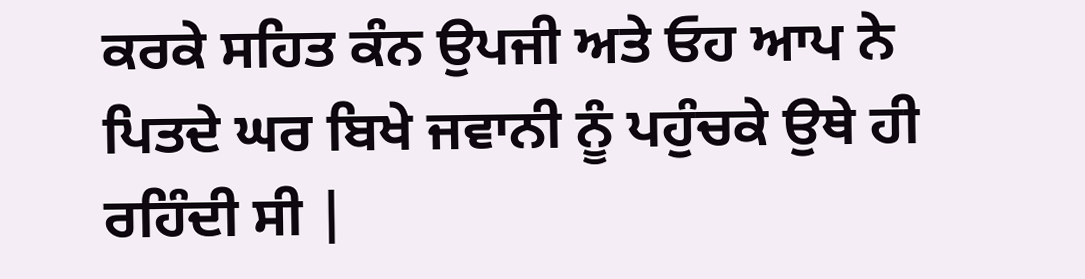ਕਰਕੇ ਸਹਿਤ ਕੰਨ ਉਪਜੀ ਅਤੇ ਓਹ ਆਪ ਨੇ ਪਿਤਦੇ ਘਰ ਬਿਖੇ ਜਵਾਨੀ ਨੂੰ ਪਹੁੰਚਕੇ ਉਥੇ ਹੀ ਰਹਿੰਦੀ ਸੀ |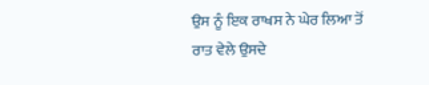ਉਸ ਨੂੰ ਇਕ ਰਾਖਸ ਨੇ ਘੇਰ ਲਿਆ ਤੋਂ ਰਾਤ ਵੇਲੇ ਉਸਦੇ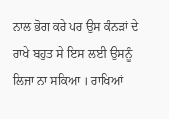ਨਾਲ ਭੋਗ ਕਰੇ ਪਰ ਉਸ ਕੰਨੜਾਂ ਦੇ ਰਾਖੇ ਬਹੁਤ ਸੇ ਇਸ ਲਈ ਉਸਨੂੰ ਲਿਜਾ ਨਾ ਸਕਿਆ । ਰਾਖਿਆਂ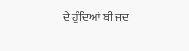ਦੇ ਹੁੰਦਿਆਂ ਬੀ ਜਦ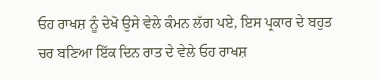ਓਹ ਰਾਖਸ਼ ਨੂੰ ਦੇਖੋ ਉਸੇ ਵੇਲੇ ਕੰਮਨ ਲੱਗ ਪਏ, ਇਸ ਪ੍ਰਕਾਰ ਦੇ ਬਹੁਤ ਚਰ ਬਣਿਆ ਇੱਕ ਦਿਨ ਰਾਤ ਦੇ ਵੇਲੇ ਓਹ ਰਾਖਸ਼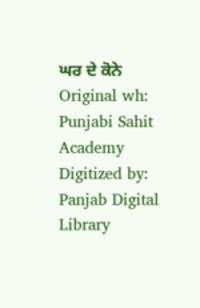ਘਰ ਦੇ ਕੋਨੇ Original wh: Punjabi Sahit Academy Digitized by: Panjab Digital Library